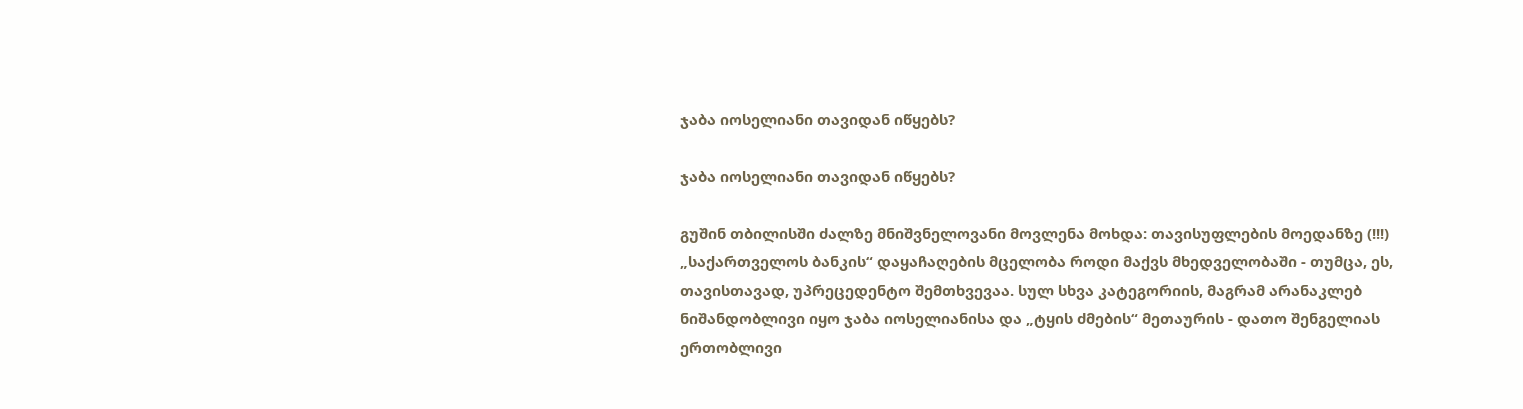ჯაბა იოსელიანი თავიდან იწყებს?

ჯაბა იოსელიანი თავიდან იწყებს?

გუშინ თბილისში ძალზე მნიშვნელოვანი მოვლენა მოხდა: თავისუფლების მოედანზე (!!!) „საქართველოს ბანკის“ დაყაჩაღების მცელობა როდი მაქვს მხედველობაში - თუმცა, ეს, თავისთავად, უპრეცედენტო შემთხვევაა. სულ სხვა კატეგორიის, მაგრამ არანაკლებ ნიშანდობლივი იყო ჯაბა იოსელიანისა და „ტყის ძმების“ მეთაურის - დათო შენგელიას ერთობლივი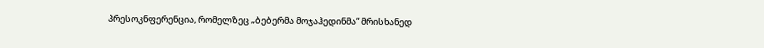პრესოკნფერენცია, რომელზეც „ბებერმა მოჯაჰედინმა“ მრისხანედ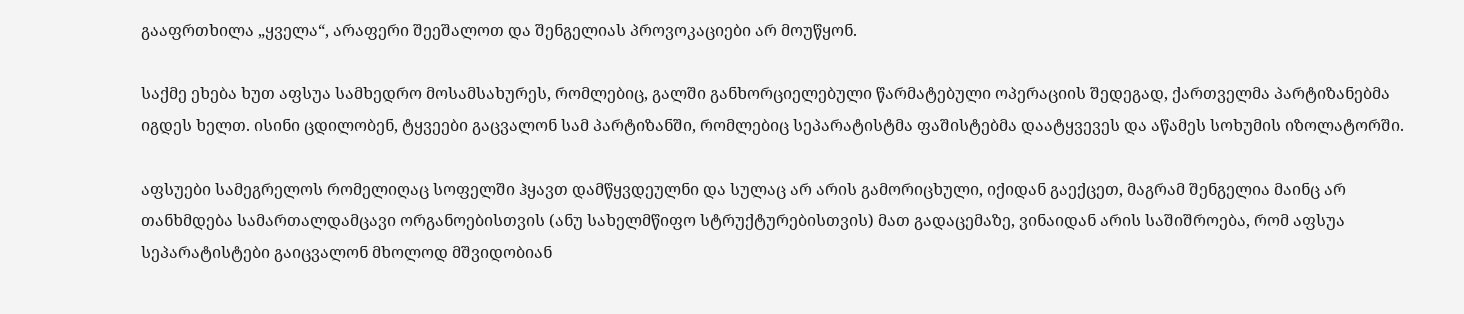გააფრთხილა „ყველა“, არაფერი შეეშალოთ და შენგელიას პროვოკაციები არ მოუწყონ.

საქმე ეხება ხუთ აფსუა სამხედრო მოსამსახურეს, რომლებიც, გალში განხორციელებული წარმატებული ოპერაციის შედეგად, ქართველმა პარტიზანებმა იგდეს ხელთ. ისინი ცდილობენ, ტყვეები გაცვალონ სამ პარტიზანში, რომლებიც სეპარატისტმა ფაშისტებმა დაატყვევეს და აწამეს სოხუმის იზოლატორში.

აფსუები სამეგრელოს რომელიღაც სოფელში ჰყავთ დამწყვდეულნი და სულაც არ არის გამორიცხული, იქიდან გაექცეთ, მაგრამ შენგელია მაინც არ თანხმდება სამართალდამცავი ორგანოებისთვის (ანუ სახელმწიფო სტრუქტურებისთვის) მათ გადაცემაზე, ვინაიდან არის საშიშროება, რომ აფსუა სეპარატისტები გაიცვალონ მხოლოდ მშვიდობიან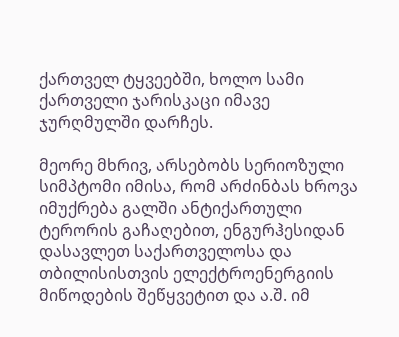ქართველ ტყვეებში, ხოლო სამი ქართველი ჯარისკაცი იმავე ჯურღმულში დარჩეს.

მეორე მხრივ, არსებობს სერიოზული სიმპტომი იმისა, რომ არძინბას ხროვა იმუქრება გალში ანტიქართული ტერორის გაჩაღებით, ენგურჰესიდან დასავლეთ საქართველოსა და თბილისისთვის ელექტროენერგიის მიწოდების შეწყვეტით და ა.შ. იმ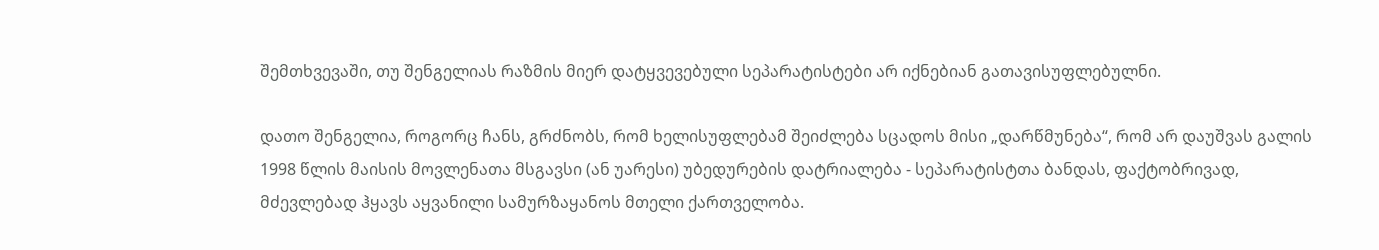შემთხვევაში, თუ შენგელიას რაზმის მიერ დატყვევებული სეპარატისტები არ იქნებიან გათავისუფლებულნი.

დათო შენგელია, როგორც ჩანს, გრძნობს, რომ ხელისუფლებამ შეიძლება სცადოს მისი „დარწმუნება“, რომ არ დაუშვას გალის 1998 წლის მაისის მოვლენათა მსგავსი (ან უარესი) უბედურების დატრიალება - სეპარატისტთა ბანდას, ფაქტობრივად, მძევლებად ჰყავს აყვანილი სამურზაყანოს მთელი ქართველობა.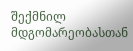შექმნილ მდგომარეობასთან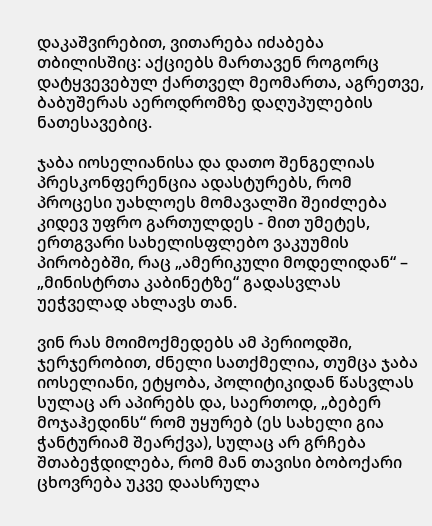დაკაშვირებით, ვითარება იძაბება თბილისშიც: აქციებს მართავენ როგორც დატყვევებულ ქართველ მეომართა, აგრეთვე, ბაბუშერას აეროდრომზე დაღუპულების ნათესავებიც.

ჯაბა იოსელიანისა და დათო შენგელიას პრესკონფერენცია ადასტურებს, რომ პროცესი უახლოეს მომავალში შეიძლება კიდევ უფრო გართულდეს - მით უმეტეს, ერთგვარი სახელისფლებო ვაკუუმის პირობებში, რაც „ამერიკული მოდელიდან“ – „მინისტრთა კაბინეტზე“ გადასვლას უეჭველად ახლავს თან.

ვინ რას მოიმოქმედებს ამ პერიოდში, ჯერჯერობით, ძნელი სათქმელია, თუმცა ჯაბა იოსელიანი, ეტყობა, პოლიტიკიდან წასვლას სულაც არ აპირებს და, საერთოდ, „ბებერ მოჯაჰედინს“ რომ უყურებ (ეს სახელი გია ჭანტურიამ შეარქვა), სულაც არ გრჩება შთაბეჭდილება, რომ მან თავისი ბობოქარი ცხოვრება უკვე დაასრულა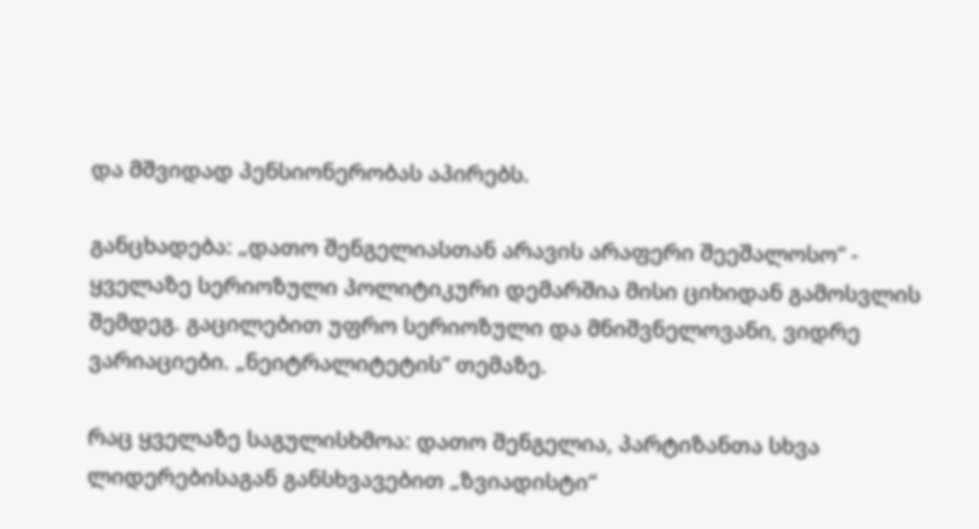და მშვიდად პენსიონერობას აპირებს.

განცხადება: „დათო შენგელიასთან არავის არაფერი შეეშალოსო“ - ყველაზე სერიოზული პოლიტიკური დემარშია მისი ციხიდან გამოსვლის შემდეგ. გაცილებით უფრო სერიოზული და მნიშვნელოვანი, ვიდრე ვარიაციები. „ნეიტრალიტეტის“ თემაზე.

რაც ყველაზე საგულისხმოა: დათო შენგელია, პარტიზანთა სხვა ლიდერებისაგან განსხვავებით „ზვიადისტი“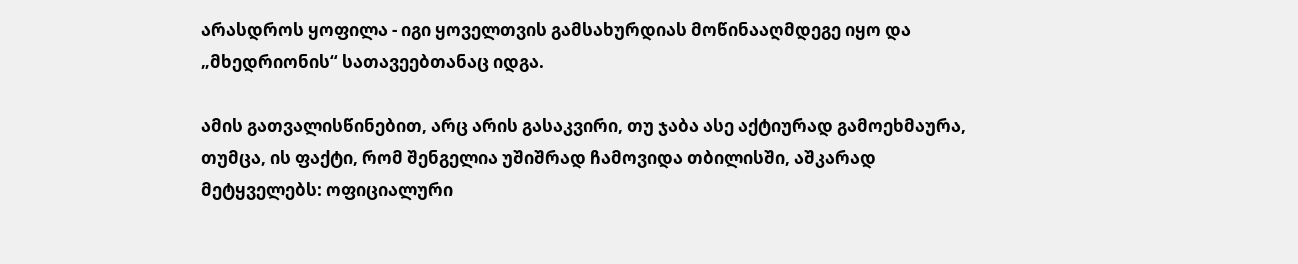არასდროს ყოფილა - იგი ყოველთვის გამსახურდიას მოწინააღმდეგე იყო და „მხედრიონის“ სათავეებთანაც იდგა.

ამის გათვალისწინებით, არც არის გასაკვირი, თუ ჯაბა ასე აქტიურად გამოეხმაურა, თუმცა, ის ფაქტი, რომ შენგელია უშიშრად ჩამოვიდა თბილისში, აშკარად მეტყველებს: ოფიციალური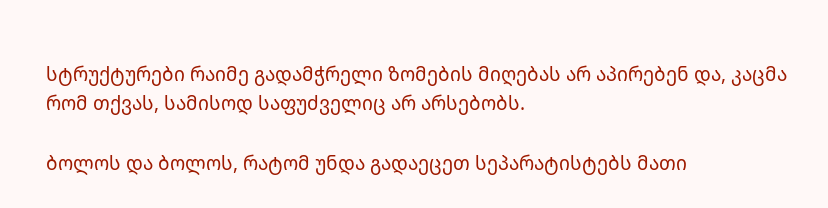სტრუქტურები რაიმე გადამჭრელი ზომების მიღებას არ აპირებენ და, კაცმა რომ თქვას, სამისოდ საფუძველიც არ არსებობს.

ბოლოს და ბოლოს, რატომ უნდა გადაეცეთ სეპარატისტებს მათი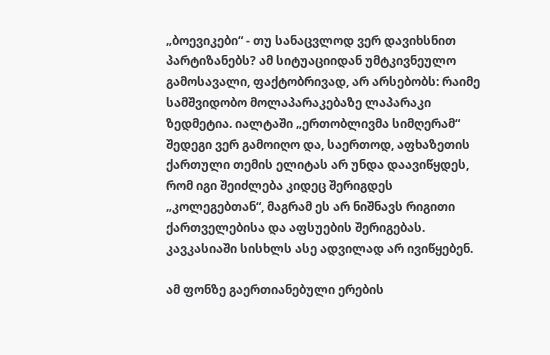„ბოევიკები“ - თუ სანაცვლოდ ვერ დავიხსნით პარტიზანებს? ამ სიტუაციიდან უმტკივნეულო გამოსავალი, ფაქტობრივად, არ არსებობს: რაიმე სამშვიდობო მოლაპარაკებაზე ლაპარაკი ზედმეტია. იალტაში „ერთობლივმა სიმღერამ“ შედეგი ვერ გამოიღო და, საერთოდ, აფხაზეთის ქართული თემის ელიტას არ უნდა დაავიწყდეს, რომ იგი შეიძლება კიდეც შერიგდეს „კოლეგებთან“, მაგრამ ეს არ ნიშნავს რიგითი ქართველებისა და აფსუების შერიგებას. კავკასიაში სისხლს ასე ადვილად არ ივიწყებენ.

ამ ფონზე გაერთიანებული ერების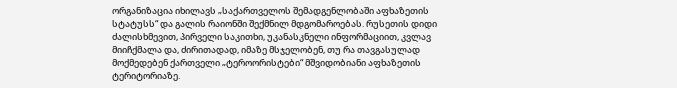ორგანიზაცია იხილავს „საქართველოს შემადგენლობაში აფხაზეთის სტატუსს“ და გალის რაიონში შექმნილ მდგომაროებას. რუსეთის დიდი ძალისხმევით, პირველი საკითხი, უკანასკნელი ინფორმაციით, კვლავ მიიჩქმალა და, ძირითადად, იმაზე მსჯელობენ, თუ რა თავგასულად მოქმედებენ ქართველი „ტეროორისტები“ მშვიდობიანი აფხაზეთის ტერიტორიაზე.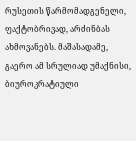რუსეთის წარმომადგენელი, ფაქტობრივად, არძინბას ახმოვანებს. მაშასადამე, გაერო ამ სრულიად უმაქნისი, ბიუროკრატიული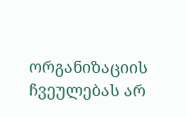ორგანიზაციის ჩვეულებას არ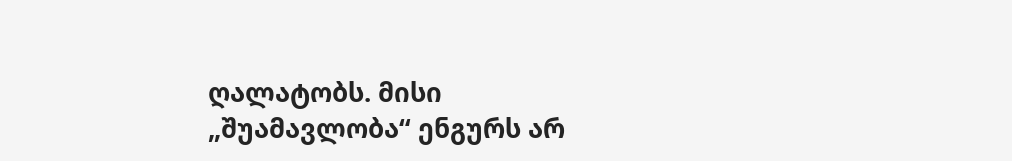ღალატობს. მისი „შუამავლობა“ ენგურს არ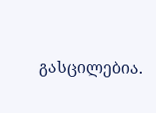გასცილებია.